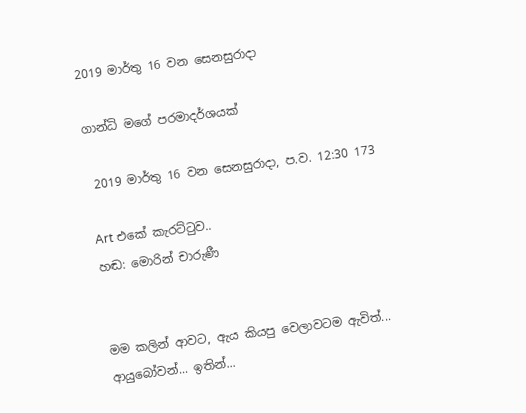2019 මාර්තු 16 වන සෙනසුරාදා

ගාන්ධි මගේ පරමාදර්ශයක්

 2019 මාර්තු 16 වන සෙනසුරාදා, ප.ව. 12:30 173

Art එකේ කැරට්ටුව..
හඬ: මොරින් චාරුණී


මම කලින් ආවට, ඇය කියපු වෙලාවටම ඇවිත්...
ආයුබෝවන්... ඉතින්...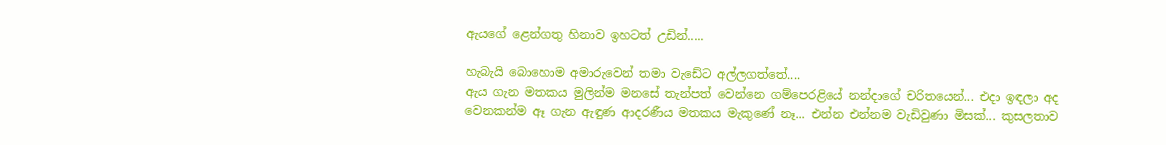ඇයගේ ළෙන්ගතු හිනාව ඉහටත් උඩින්.....

හැබැයි බොහොම අමාරුවෙන් තමා වැඩේට අල්ලගත්තේ....
ඇය ගැන මතකය මුලින්ම මනසේ තැන්පත් වෙන්නෙ ගම්පෙරළියේ නන්දාගේ චරිතයෙන්... එදා ඉඳලා අද වෙනකන්ම ඈ ගැන ඇඳුණ ආදරණීය මතකය මැකුණේ නෑ... එන්න එන්නම වැඩිවුණා මිසක්... කුසලතාව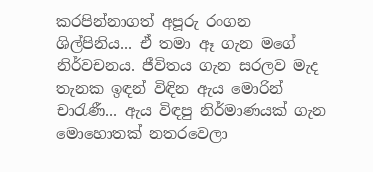කරපින්නාගත් අපූරු රංගන ශිල්පිනිය... ඒ තමා ඈ ගැන මගේ නිර්වචනය. ජීවිතය ගැන සරලව මැද තැනක ඉඳන් විඳින ඇය මොරින් චාරැණී... ඇය විඳපු නිර්මාණයක් ගැන මොහොතක් නතරවෙලා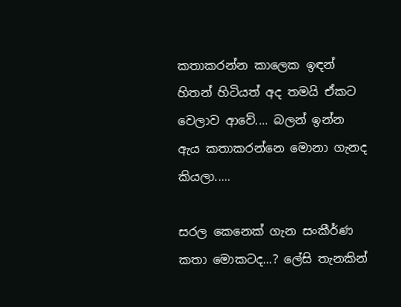කතාකරන්න කාලෙක ඉඳන් හිතන් හිටියත් අද තමයි ඒකට වෙලාව ආවේ.... බලන් ඉන්න ඇය කතාකරන්නෙ මොනා ගැනද කියලා.....

සරල කෙනෙක් ගැන සංකීර්ණ කතා මොකටද...? ලේසි තැනකින්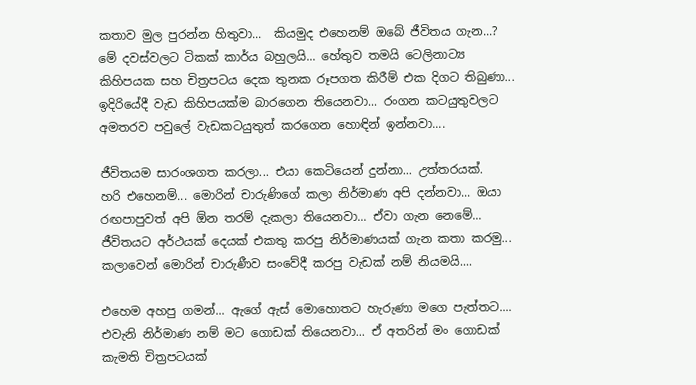කතාව මුල පුරන්න හිතුවා...  කියමුද එහෙනම් ඔබේ ජීවිතය ගැන...?
මේ දවස්වලට ටිකක් කාර්ය බහුලයි... හේතුව තමයි ටෙලිනාට්‍ය කිහිපයක සහ චිත්‍රපටය දෙක තුනක රූපගත කිරීම් එක දිගට තිබුණා... ඉදිරියේදී වැඩ කිහිපයක්ම බාරගෙන තියෙනවා... රංගන කටයුතුවලට අමතරව පවුලේ වැඩකටයුතුත් කරගෙන හොඳින් ඉන්නවා....

ජීවිතයම සාරංශගත කරලා... එයා කෙටියෙන් දුන්නා... උත්තරයක්.
හරි එහෙනම්... මොරින් චාරුණිගේ කලා නිර්මාණ අපි දන්නවා... ඔයා රඟපාපුවත් අපි ඕන තරම් දැකලා තියෙනවා... ඒවා ගැන නෙමේ... ජීවිතයට අර්ථයක් දෙයක් එකතු කරපු නිර්මාණයක් ගැන කතා කරමු...  කලාවෙන් මොරින් චාරුණීව සංවේදී කරපු වැඩක් නම් නියමයි....

එහෙම අහපු ගමන්... ඇගේ ඇස් මොහොතට හැරුණා මගෙ පැත්තට....
එවැනි නිර්මාණ නම් මට ගොඩක් තියෙනවා... ඒ අතරින් මං ගොඩක් කැමති චිත්‍රපටයක්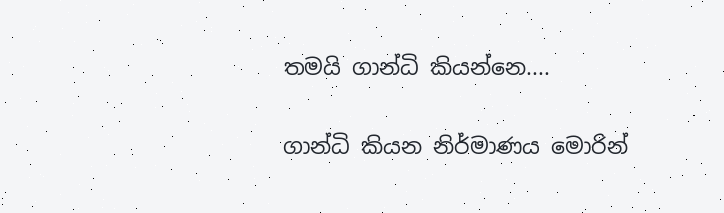තමයි ගාන්ධි කියන්නෙ....

ගාන්ධි කියන නිර්මාණය මොරින්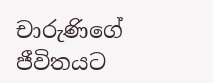චාරුණිගේ ජීවිතයට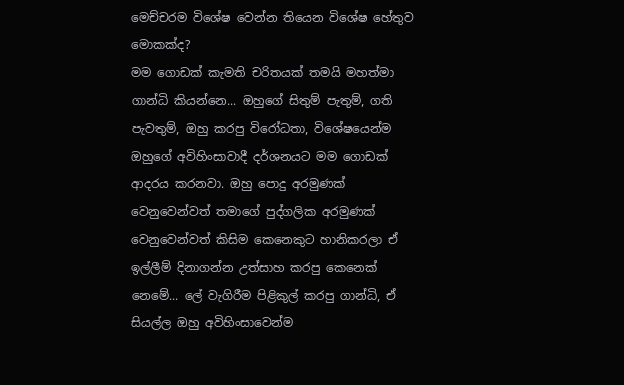මෙච්චරම විශේෂ වෙන්න තියෙන විශේෂ හේතුව මොකක්ද?
මම ගොඩක් කැමති චරිතයක් තමයි මහත්මා ගාන්ධි කියන්නෙ... ඔහුගේ සිතුම් පැතුම්, ගති පැවතුම්, ඔහු කරපු විරෝධතා, විශේෂයෙන්ම ඔහුගේ අවිහිංසාවාදී දර්ශනයට මම ගොඩක් ආදරය කරනවා. ඔහු පොදු අරමුණක් වෙනුවෙන්වත් තමාගේ පුද්ගලික අරමුණක් වෙනුවෙන්වත් කිසිම කෙනෙකුට හානිකරලා ඒ ඉල්ලීම් දිනාගන්න උත්සාහ කරපු කෙනෙක් නෙමේ... ලේ වැගිරීම පිළිකුල් කරපු ගාන්ධි, ඒ සියල්ල ඔහු අවිහිංසාවෙන්ම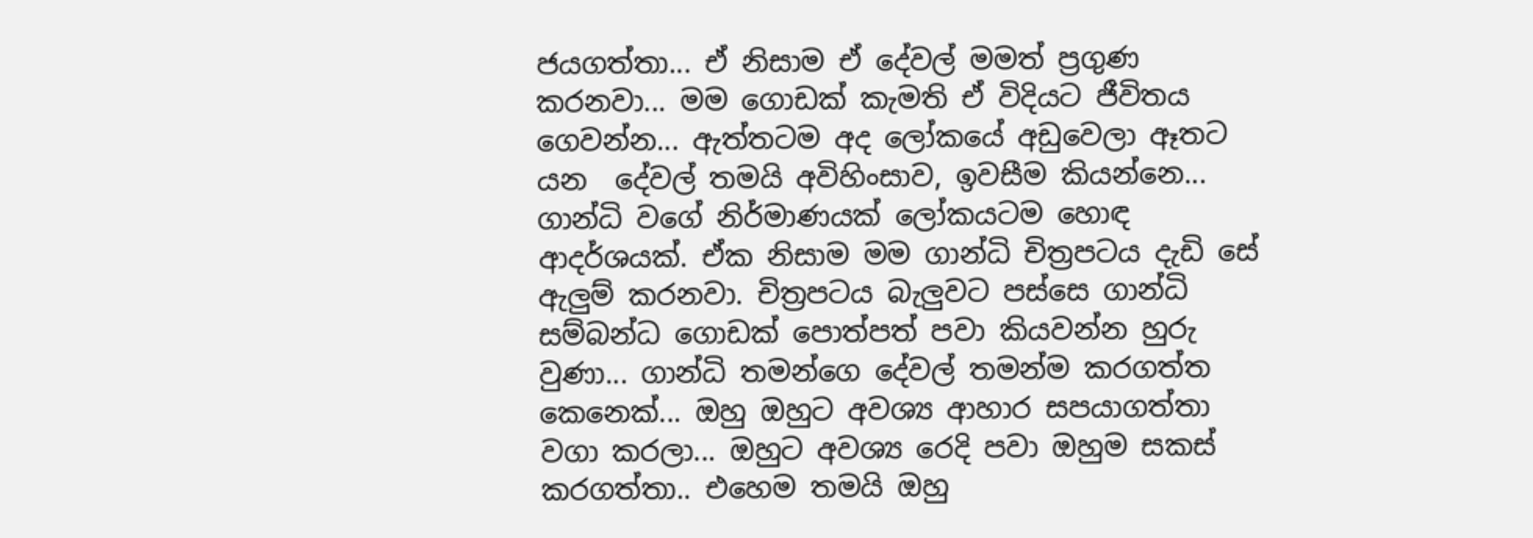ජයගත්තා... ඒ නිසාම ඒ දේවල් මමත් ප්‍රගුණ කරනවා... මම ගොඩක් කැමති ඒ විදියට ජීවිතය ගෙවන්න... ඇත්තටම අද ලෝකයේ අඩුවෙලා ඈතට යන  දේවල් තමයි අවිහිංසාව, ඉවසීම කියන්නෙ... ගාන්ධි වගේ නිර්මාණයක් ලෝකයටම හොඳ ආදර්ශයක්. ඒක නිසාම මම ගාන්ධි චිත්‍රපටය දැඩි සේ ඇලුම් කරනවා. චිත්‍රපටය බැලුවට පස්සෙ ගාන්ධි සම්බන්ධ ගොඩක් පොත්පත් පවා කියවන්න හුරු වුණා... ගාන්ධි තමන්ගෙ දේවල් තමන්ම කරගත්ත කෙනෙක්... ඔහු ඔහුට අවශ්‍ය ආහාර සපයාගත්තා වගා කරලා... ඔහුට අවශ්‍ය රෙදි පවා ඔහුම සකස් කරගත්තා.. එහෙම තමයි ඔහු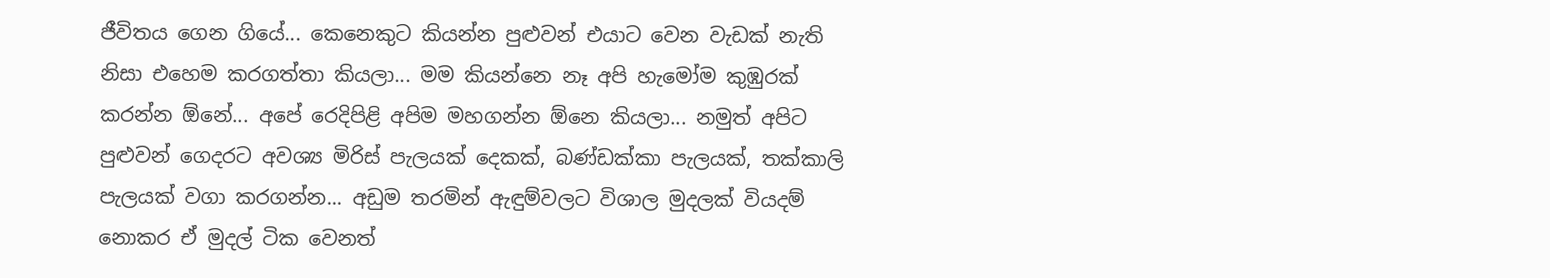ජීවිතය ගෙන ගියේ... කෙනෙකුට කියන්න පුළුවන් එයාට වෙන වැඩක් නැති නිසා එහෙම කරගත්තා කියලා... මම කියන්නෙ නෑ අපි හැමෝම කුඹුරක් කරන්න ඕනේ... අපේ රෙදිපිළි අපිම මහගන්න ඕනෙ කියලා... නමුත් අපිට පුළුවන් ගෙදරට අවශ්‍ය මිරිස් පැලයක් දෙකක්, බණ්ඩක්කා පැලයක්, තක්කාලි පැලයක් වගා කරගන්න... අඩුම තරමින් ඇඳුම්වලට විශාල මුදලක් වියදම් නොකර ඒ මුදල් ටික වෙනත්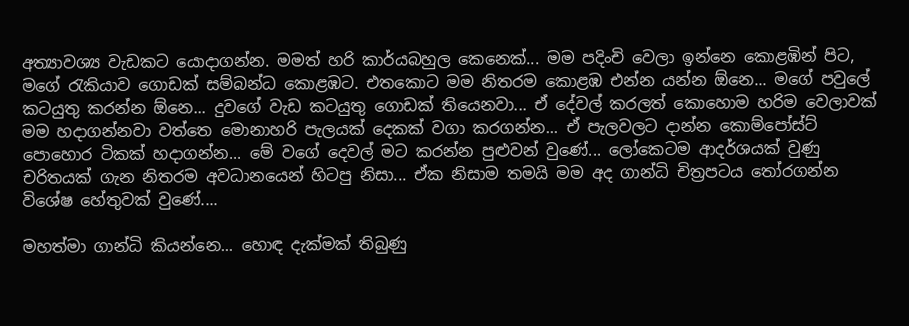අත්‍යාවශ්‍ය වැඩකට යොදාගන්න. මමත් හරි කාර්යබහුල කෙනෙක්... මම පදිංචි වෙලා ඉන්නෙ කොළඹින් පිට, මගේ රැකියාව ගොඩක් සම්බන්ධ කොළඹට. එතකොට මම නිතරම කොළඹ එන්න යන්න ඕනෙ... මගේ පවුලේ කටයුතු කරන්න ඕනෙ... දුවගේ වැඩ කටයුතු ගොඩක් තියෙනවා... ඒ දේවල් කරලත් කොහොම හරිම වෙලාවක් මම හදාගන්නවා වත්තෙ මොනාහරි පැලයක් දෙකක් වගා කරගන්න... ඒ පැලවලට දාන්න කොම්පෝස්ට් පොහොර ටිකක් හදාගන්න... මේ වගේ දෙවල් මට කරන්න පුළුවන් වුණේ... ලෝකෙටම ආදර්ශයක් වුණු චරිතයක් ගැන නිතරම අවධානයෙන් හිටපු නිසා... ඒක නිසාම තමයි මම අද ගාන්ධි චිත්‍රපටය තෝරගන්න විශේෂ හේතුවක් වුණේ....

මහත්මා ගාන්ධි කියන්නෙ... හොඳ දැක්මක් තිබුණු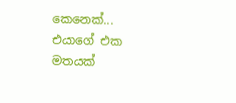කෙනෙක්... එයාගේ එක මතයක්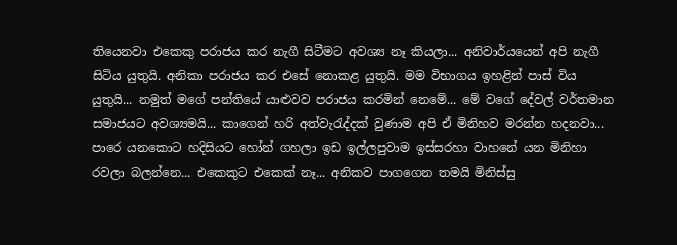තියෙනවා එකෙකු පරාජය කර නැගී සිටීමට අවශ්‍ය නෑ කියලා... අනිවාර්යයෙන් අපි නැගී සිටිය යුතුයි. අනිකා පරාජය කර එසේ නොකළ යුතුයි. මම විභාගය ඉහළින් පාස් විය යුතුයි... නමුත් මගේ පන්තියේ යාළුවව පරාජය කරමින් නෙමේ... මේ වගේ දේවල් වර්තමාන සමාජයට අවශ්‍යමයි... කාගෙන් හරි අත්වැරැද්දක් වුණාම අපි ඒ මිනිහව මරන්න හදනවා... පාරෙ යනකොට හදිසියට හෝන් ගහලා ඉඩ ඉල්ලපුවාම ඉස්සරහා වාහනේ යන මිනිහා රවලා බලන්නෙ... එකෙකුට එකෙක් නෑ... අනිකව පාගගෙන තමයි මිනිස්සු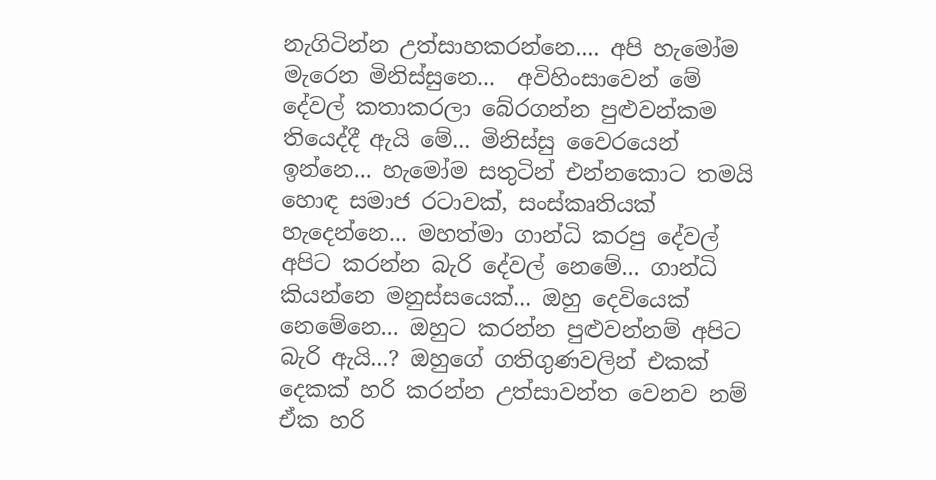නැගිටින්න උත්සාහකරන්නෙ.... අපි හැමෝම මැරෙන මිනිස්සුනෙ...  අවිහිංසාවෙන් මේ දේවල් කතාකරලා බේරගන්න පුළුවන්කම තියෙද්දී ඇයි මේ... මිනිස්සු වෛරයෙන් ඉන්නෙ... හැමෝම සතුටින් එන්නකොට තමයි හොඳ සමාජ රටාවක්, සංස්කෘතියක් හැදෙන්නෙ... මහත්මා ගාන්ධි කරපු දේවල් අපිට කරන්න බැරි දේවල් නෙමේ... ගාන්ධි කියන්නෙ මනුස්සයෙක්... ඔහු දෙවියෙක් නෙමේනෙ... ඔහුට කරන්න පුළුවන්නම් අපිට බැරි ඇයි...? ඔහුගේ ගතිගුණවලින් එකක් දෙකක් හරි කරන්න උත්සාවන්ත වෙනව නම් ඒක හරි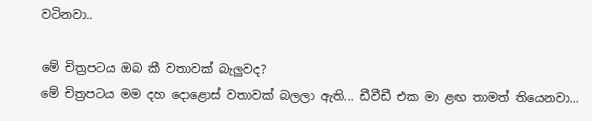වටිනවා..

මේ චිත්‍රපටය ඔබ කී වතාවක් බැලුවද?
මේ චිත්‍රපටය මම දහ දොළොස් වතාවක් බලලා ඇති... ඩීවීඩී එක මා ළඟ තාමත් තියෙනවා...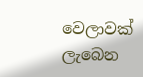වෙලාවක් ලැබෙන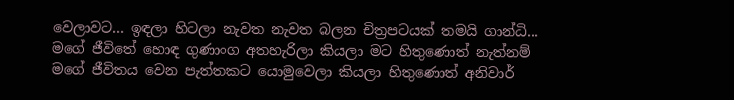වෙලාවට... ඉඳලා හිටලා නැවත නැවත බලන චිත්‍රපටයක් තමයි ගාන්ධි... මගේ ජීවිතේ හොඳ ගුණාංග අතහැරිලා කියලා මට හිතුණොත් නැත්නම් මගේ ජීවිතය වෙන පැත්තකට යොමුවෙලා කියලා හිතුණොත් අනිවාර්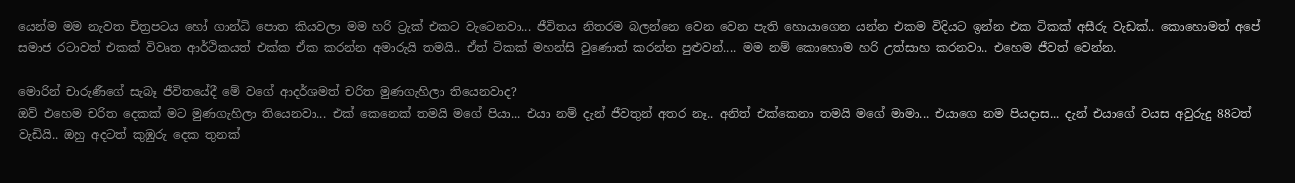යෙන්ම මම නැවත චිත්‍රපටය හෝ ගාන්ධි පොත කියවලා මම හරි ට්‍රැක් එකට වැටෙනවා... ජීවිතය නිතරම බලන්නෙ වෙන වෙන පැති හොයාගෙන යන්න එකම විදියට ඉන්න එක ටිකක් අසීරු වැඩක්.. කොහොමත් අපේ සමාජ රටාවත් එකක් විවෘත ආර්ථිකයත් එක්ක ඒක කරන්න අමාරුයි තමයි.. ඒත් ටිකක් මහන්සි වුණොත් කරන්න පුළුවන්.... මම නම් කොහොම හරි උත්සාහ කරනවා.. එහෙම ජීවත් වෙන්න.

මොරින් චාරුණීගේ සැබෑ ජීවිතයේදී මේ වගේ ආදර්ශමත් චරිත මුණගැහිලා තියෙනවාද?
ඔව් එහෙම චරිත දෙකක් මට මුණගැහිලා තියෙනවා... එක් කෙනෙක් තමයි මගේ පියා... එයා නම් දැන් ජීවතුන් අතර නෑ.. අනිත් එක්කෙනා තමයි මගේ මාමා... එයාගෙ නම පියදාස... දැන් එයාගේ වයස අවුරුදු 88ටත් වැඩියි.. ඔහු අදටත් කුඹුරු දෙක තුනක්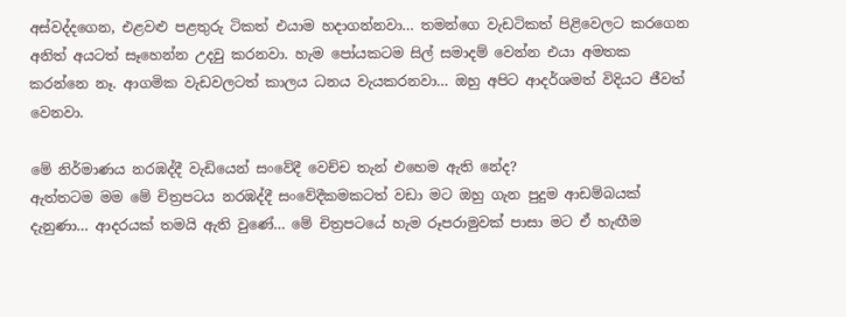අස්වද්දගෙන, එළවළු පළතුරු ටිකත් එයාම හදාගන්නවා... තමන්ගෙ වැඩටිකත් පිළිවෙලට කරගෙන අනිත් අයටත් සෑහෙන්න උදවු කරනවා. හැම පෝයකටම සිල් සමාදම් වෙන්න එයා අමතක කරන්නෙ නෑ. ආගමික වැඩවලටත් කාලය ධනය වැයකරනවා... ඔහු අපිට ආදර්ශමත් විදියට ජීවත් වෙනවා.

මේ නිර්මාණය නරඹද්දී වැඩියෙන් සංවේදී වෙච්ච තැන් එහෙම ඇති නේද?
ඇත්තටම මම මේ චිත්‍රපටය නරඹද්දී සංවේදීකමකටත් වඩා මට ඔහු ගැන පුදුම ආඩම්බයක් දැනුණා... ආදරයක් තමයි ඇති වුණේ... මේ චිත්‍රපටයේ හැම රූපරාමුවක් පාසා මට ඒ හැඟීම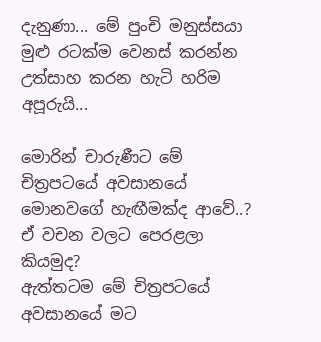දැනුණා... මේ පුංචි මනුස්සයා මුළු රටක්ම වෙනස් කරන්න උත්සාහ කරන හැටි හරිම අපූරුයි...

මොරින් චාරුණීට මේ චිත්‍රපටයේ අවසානයේ මොනවගේ හැඟීමක්ද ආවේ..? ඒ වචන වලට පෙරළලා කියමුද?
ඇත්තටම මේ චිත්‍රපටයේ අවසානයේ මට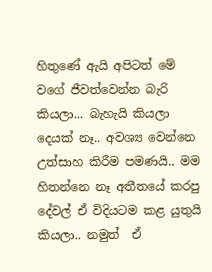හිතුණේ ඇයි අපිටත් මේ වගේ ජීවත්වෙන්න බැරි කියලා... බැහැයි කියලා දෙයක් නෑ.. අවශ්‍ය වෙන්නෙ උත්සාහ කිරීම පමණයි.. මම හිතන්නෙ නෑ අතීතයේ කරපු දේවල් ඒ විදියටම කළ යුතුයි කියලා.. නමුත්  ඒ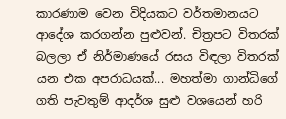කාරණාම වෙන විදියකට වර්තමානයට ආදේශ කරගන්න පුළුවන්. චිත්‍රපට විතරක් බලලා ඒ නිර්මාණයේ රසය විඳලා විතරක් යන එක අපරාධයක්... මහත්මා ගාන්ධිගේ ගති පැවතුම් ආදර්ශ සුළු වශයෙන් හරි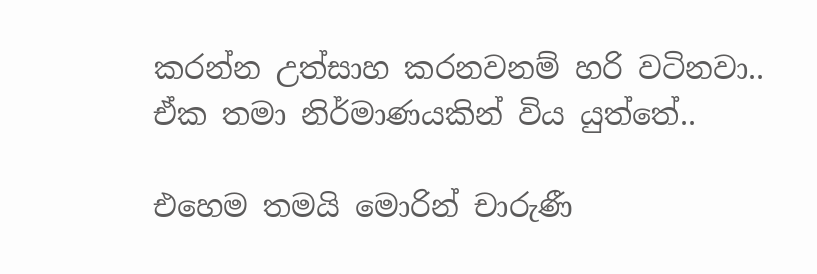කරන්න උත්සාහ කරනවනම් හරි වටිනවා.. ඒක තමා නිර්මාණයකින් විය යුත්තේ..

එහෙම තමයි මොරින් චාරුණී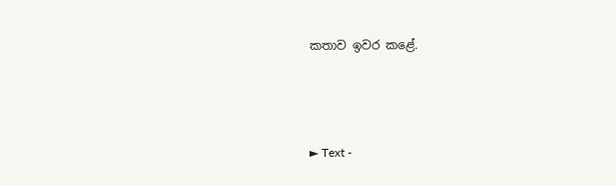කතාව ඉවර කළේ.



► Text -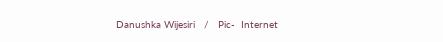Danushka Wijesiri   /   Pic-  Internet